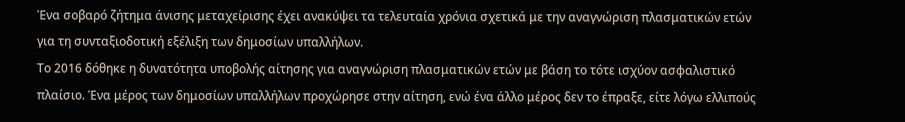Ένα σοβαρό ζήτημα άνισης μεταχείρισης έχει ανακύψει τα τελευταία χρόνια σχετικά με την αναγνώριση πλασματικών ετών για τη συνταξιοδοτική εξέλιξη των δημοσίων υπαλλήλων.
Το 2016 δόθηκε η δυνατότητα υποβολής αίτησης για αναγνώριση πλασματικών ετών με βάση το τότε ισχύον ασφαλιστικό πλαίσιο. Ένα μέρος των δημοσίων υπαλλήλων προχώρησε στην αίτηση, ενώ ένα άλλο μέρος δεν το έπραξε, είτε λόγω ελλιπούς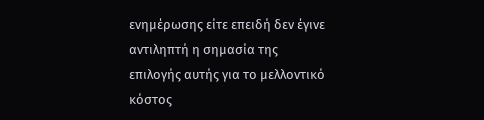ενημέρωσης είτε επειδή δεν έγινε αντιληπτή η σημασία της επιλογής αυτής για το μελλοντικό κόστος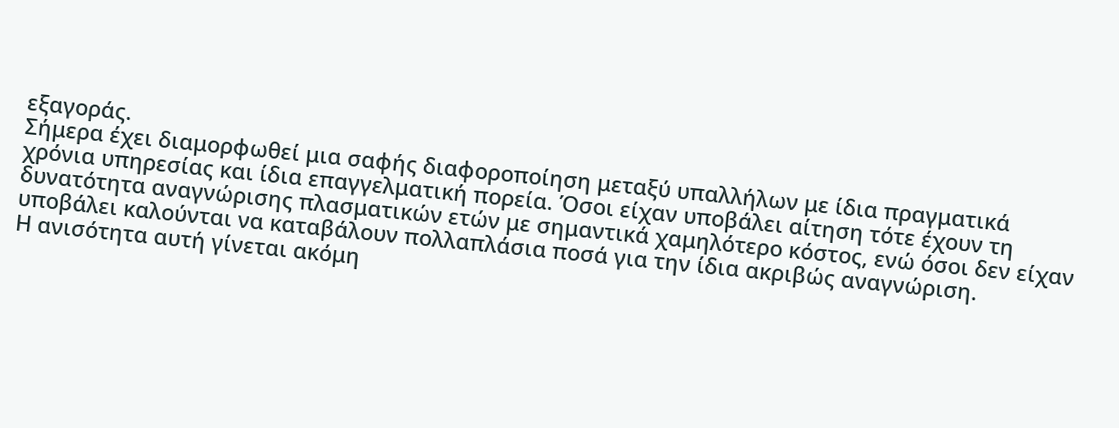εξαγοράς.
Σήμερα έχει διαμορφωθεί μια σαφής διαφοροποίηση μεταξύ υπαλλήλων με ίδια πραγματικά χρόνια υπηρεσίας και ίδια επαγγελματική πορεία. Όσοι είχαν υποβάλει αίτηση τότε έχουν τη δυνατότητα αναγνώρισης πλασματικών ετών με σημαντικά χαμηλότερο κόστος, ενώ όσοι δεν είχαν υποβάλει καλούνται να καταβάλουν πολλαπλάσια ποσά για την ίδια ακριβώς αναγνώριση.
Η ανισότητα αυτή γίνεται ακόμη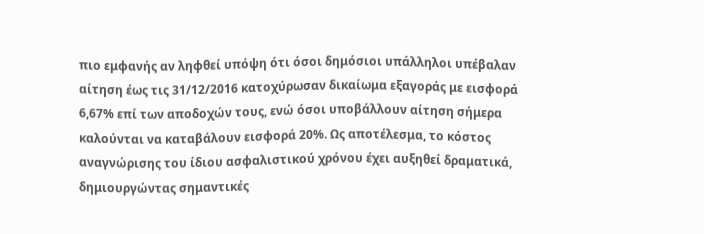πιο εμφανής αν ληφθεί υπόψη ότι όσοι δημόσιοι υπάλληλοι υπέβαλαν αίτηση έως τις 31/12/2016 κατοχύρωσαν δικαίωμα εξαγοράς με εισφορά 6,67% επί των αποδοχών τους, ενώ όσοι υποβάλλουν αίτηση σήμερα καλούνται να καταβάλουν εισφορά 20%. Ως αποτέλεσμα, το κόστος αναγνώρισης του ίδιου ασφαλιστικού χρόνου έχει αυξηθεί δραματικά, δημιουργώντας σημαντικές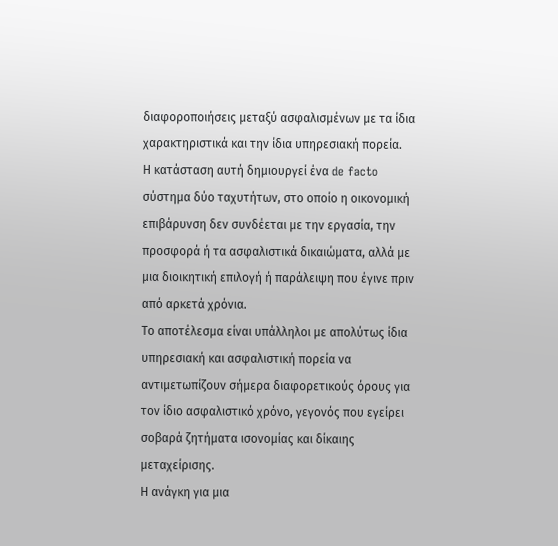διαφοροποιήσεις μεταξύ ασφαλισμένων με τα ίδια χαρακτηριστικά και την ίδια υπηρεσιακή πορεία.
Η κατάσταση αυτή δημιουργεί ένα de facto σύστημα δύο ταχυτήτων, στο οποίο η οικονομική επιβάρυνση δεν συνδέεται με την εργασία, την προσφορά ή τα ασφαλιστικά δικαιώματα, αλλά με μια διοικητική επιλογή ή παράλειψη που έγινε πριν από αρκετά χρόνια.
Το αποτέλεσμα είναι υπάλληλοι με απολύτως ίδια υπηρεσιακή και ασφαλιστική πορεία να αντιμετωπίζουν σήμερα διαφορετικούς όρους για τον ίδιο ασφαλιστικό χρόνο, γεγονός που εγείρει σοβαρά ζητήματα ισονομίας και δίκαιης μεταχείρισης.
Η ανάγκη για μια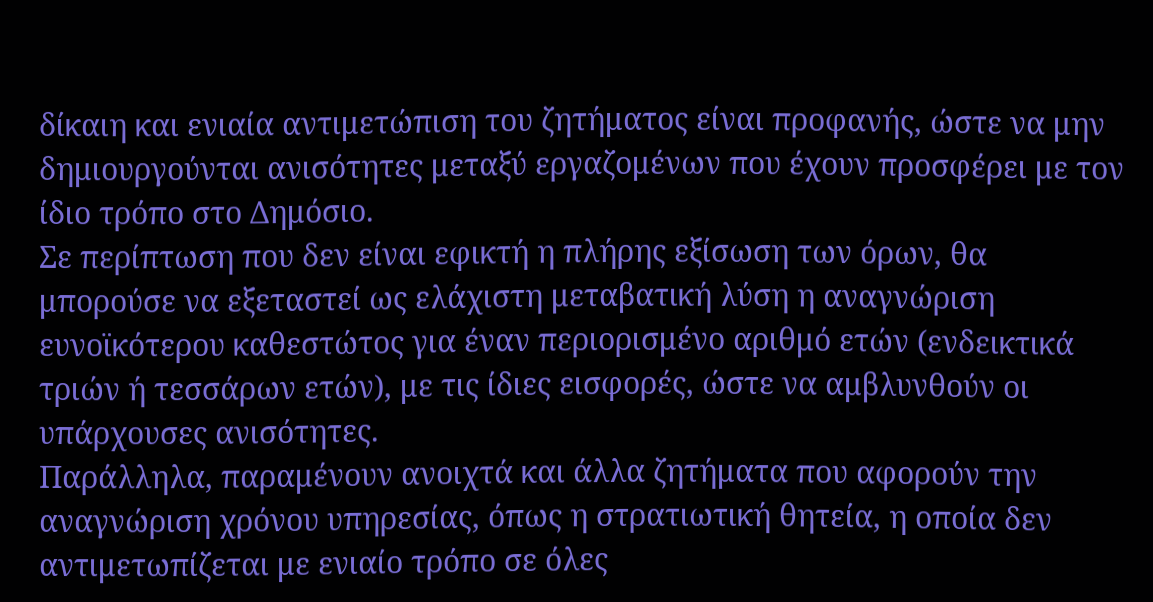δίκαιη και ενιαία αντιμετώπιση του ζητήματος είναι προφανής, ώστε να μην δημιουργούνται ανισότητες μεταξύ εργαζομένων που έχουν προσφέρει με τον ίδιο τρόπο στο Δημόσιο.
Σε περίπτωση που δεν είναι εφικτή η πλήρης εξίσωση των όρων, θα μπορούσε να εξεταστεί ως ελάχιστη μεταβατική λύση η αναγνώριση ευνοϊκότερου καθεστώτος για έναν περιορισμένο αριθμό ετών (ενδεικτικά τριών ή τεσσάρων ετών), με τις ίδιες εισφορές, ώστε να αμβλυνθούν οι υπάρχουσες ανισότητες.
Παράλληλα, παραμένουν ανοιχτά και άλλα ζητήματα που αφορούν την αναγνώριση χρόνου υπηρεσίας, όπως η στρατιωτική θητεία, η οποία δεν αντιμετωπίζεται με ενιαίο τρόπο σε όλες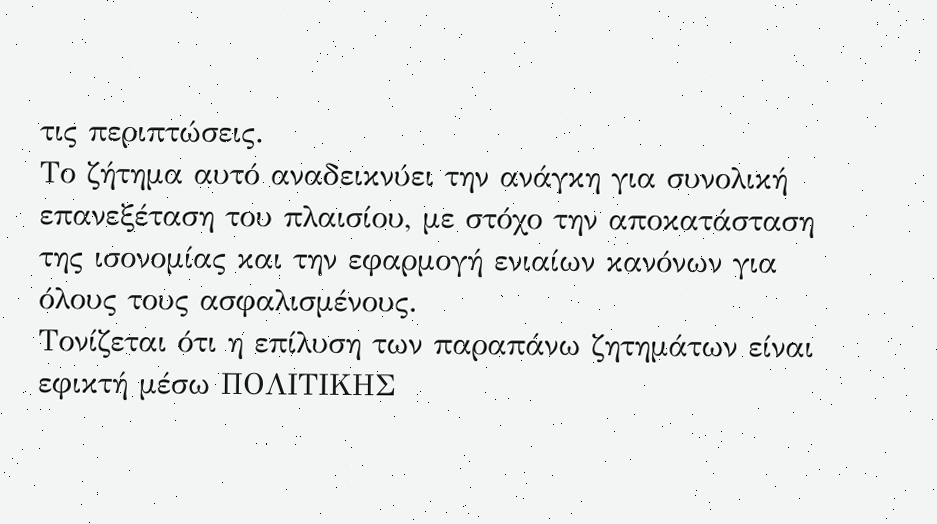τις περιπτώσεις.
Το ζήτημα αυτό αναδεικνύει την ανάγκη για συνολική επανεξέταση του πλαισίου, με στόχο την αποκατάσταση της ισονομίας και την εφαρμογή ενιαίων κανόνων για όλους τους ασφαλισμένους.
Τονίζεται ότι η επίλυση των παραπάνω ζητημάτων είναι εφικτή μέσω ΠΟΛΙΤΙΚΗΣ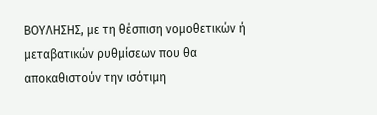ΒΟΥΛΗΣΗΣ, με τη θέσπιση νομοθετικών ή μεταβατικών ρυθμίσεων που θα αποκαθιστούν την ισότιμη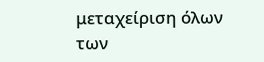μεταχείριση όλων των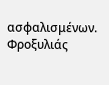ασφαλισμένων.
Φροξυλιάς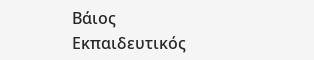Βάιος
Εκπαιδευτικός